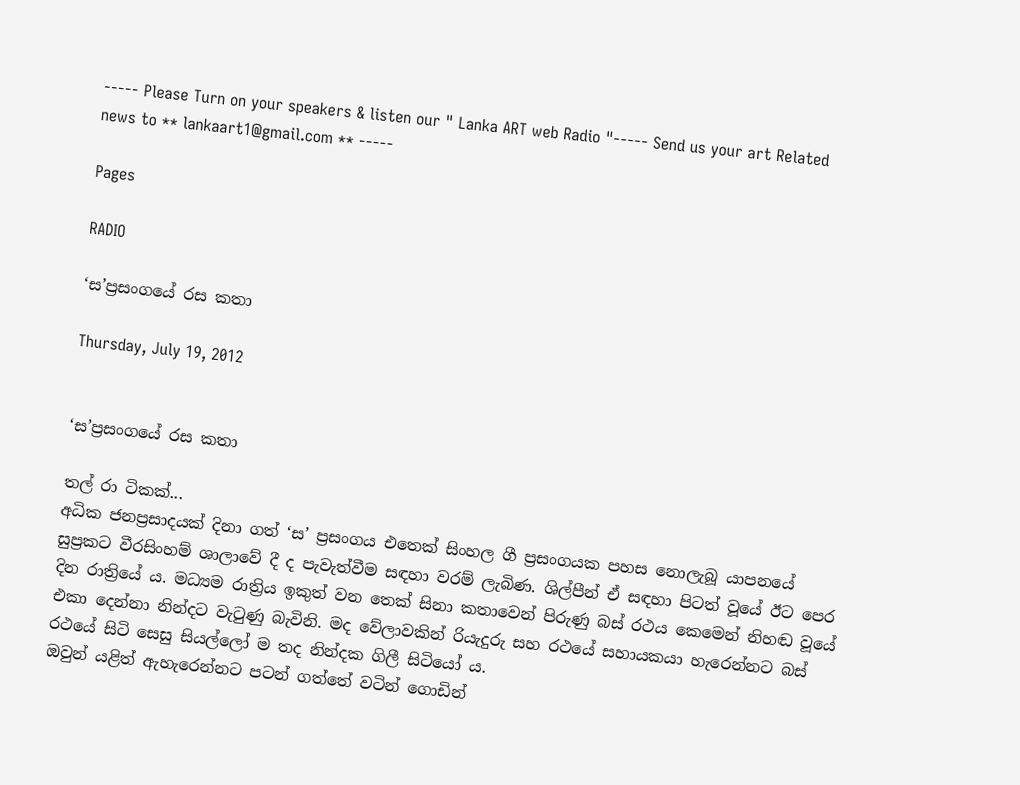----- Please Turn on your speakers & listen our " Lanka ART web Radio "----- Send us your art Related news to ** lankaart1@gmail.com ** -----

Pages

RADIO

‘ස’ප්‍රසංගයේ රස කතා

Thursday, July 19, 2012


‘ස’ප්‍රසංගයේ රස කතා

තල් රා ටිකක්...
අධික ජනප්‍රසාදයක් දිනා ගත් ‘ස’ ප්‍රසංගය එතෙක් සිංහල ගී ප්‍රසංගයක පහස නොලැබූ යාපනයේ සුප්‍රකට වීරසිංහම් ශාලාවේ දී ද පැවැත්වීම සඳහා වරම් ලැබිණ. ශිල්පීන් ඒ සඳහා පිටත් වූයේ ඊට පෙර දින රාත්‍රියේ ය. මධ්‍යම රාත්‍රිය ඉකුත් වන තෙක් සිනා කතාවෙන් පිරුණු බස් රථය කෙමෙන් නිහඬ වූයේ එකා දෙන්නා නින්දට වැටුණු බැවිනි. මද වේලාවකින් රියැදුරු සහ රථයේ සහායකයා හැරෙන්නට බස් රථයේ සිටි සෙසු සියල්ලෝ ම තද නින්දක ගිලී සිටියෝ ය.
ඔවුන් යළිත් ඇහැරෙන්නට පටන් ගත්තේ වටින් ගොඩින්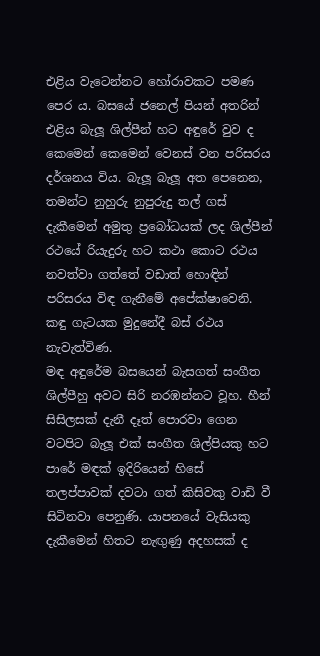එළිය වැටෙන්නට හෝරාවකට පමණ පෙර ය. බසයේ ජනෙල් පියන් අතරින් එළිය බැලූ ශිල්පීන් හට අඳුරේ වුව ද කෙමෙන් කෙමෙන් වෙනස් වන පරිසරය දර්ශනය විය. බැලූ බැලූ අත පෙනෙන, තමන්ට නුහුරු නුපුරුදු තල් ගස් දැකීමෙන් අමුතු ප්‍රබෝධයක් ලද ශිල්පීන් රථයේ රියැදුරු හට කථා කොට රථය නවත්වා ගත්තේ වඩාත් හොඳින් පරිසරය විඳ ගැනීමේ අපේක්ෂාවෙනි. කඳු ගැටයක මුදුනේදී බස් රථය නැවැත්විණ.
මඳ අඳුරේම බසයෙන් බැසගත් සංගීත ශිල්පීහු අවට සිරි නරඹන්නට වූහ. හීන් සිසිලසක් දැනී දෑත් පොරවා ගෙන වටපිට බැලූ එක් සංගීත ශිල්පියකු හට පාරේ මඳක් ඉදිරියෙන් හිසේ තලප්පාවක් දවටා ගත් කිසිවකු වාඩි වී සිටිනවා පෙනුණි. යාපනයේ වැසියකු දැකීමෙන් හිතට නැඟුණු අදහසක් ද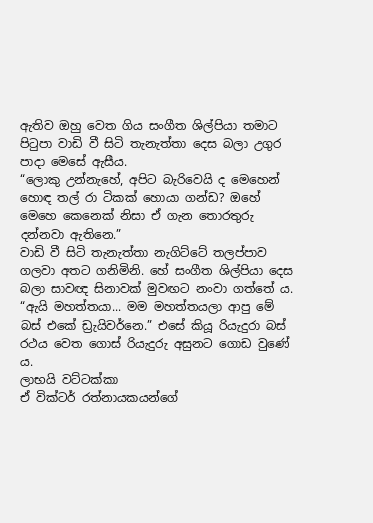ඇතිව ඔහු වෙත ගිය සංගීත ශිල්පියා තමාට පිටුපා වාඩි වී සිටි තැනැත්තා දෙස බලා උගුර පාදා මෙසේ ඇසීය.
“ලොකු උන්නැහේ, අපිට බැරිවෙයි ද මෙහෙන් හොඳ තල් රා ටිකක් හොයා ගන්ඩ? ඔහේ මෙහෙ කෙනෙක් නිසා ඒ ගැන තොරතුරු දන්නවා ඇතිනෙ.”
වාඩි වී සිටි තැනැත්තා නැගිට්ටේ තලප්පාව ගලවා අතට ගනිමිනි. හේ සංගීත ශිල්පියා දෙස බලා සාවඥ සිනාවක් මුවඟට නංවා ගත්තේ ය.
“ඇයි මහත්තයා... මම මහත්තයලා ආපු මේ බස් එකේ ඩ්‍රැයිවර්නෙ.” එසේ කියූ රියැදුරා බස් රථය වෙත ගොස් රියැදුරු අසුනට ගොඩ වුණේ ය.
ලාභයි වට්ටක්කා
ඒ වික්ටර් රත්නායකයන්ගේ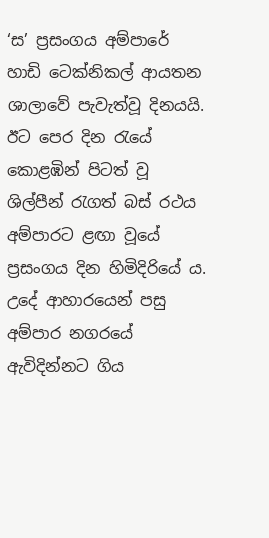‘ස’ ප්‍රසංගය අම්පාරේ හාඩි ටෙක්නිකල් ආයතන ශාලාවේ පැවැත්වූ දිනයයි. ඊට පෙර දින රැයේ කොළඹින් පිටත් වූ ශිල්පීන් රැගත් බස් රථය අම්පාරට ළඟා වූයේ ප්‍රසංගය දින හිමිදිරියේ ය.
උදේ ආහාරයෙන් පසු අම්පාර නගරයේ ඇවිදින්නට ගිය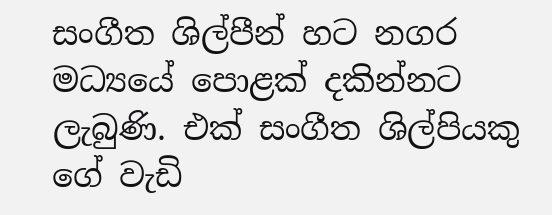සංගීත ශිල්පීන් හට නගර මධ්‍යයේ පොළක් දකින්නට ලැබුණි. එක් සංගීත ශිල්පියකු ගේ වැඩි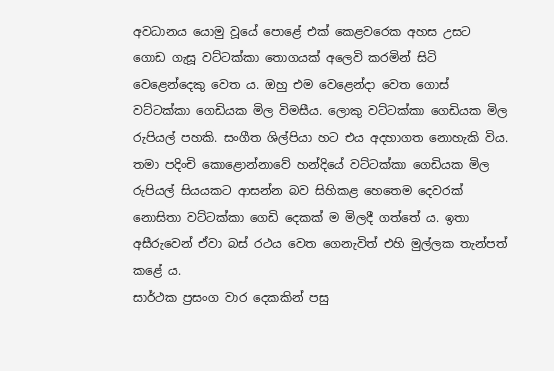අවධානය යොමු වූයේ පොළේ එක් කෙළවරෙක අහස උසට ගොඩ ගැසූ වට්ටක්කා තොගයක් අලෙවි කරමින් සිටි වෙළෙන්දෙකු වෙත ය. ඔහු එම වෙළෙන්දා වෙත ගොස් වට්ටක්කා ගෙඩියක මිල විමසීය. ලොකු වට්ටක්කා ගෙඩියක මිල රුපියල් පහකි. සංගීත ශිල්පියා හට එය අදහාගත නොහැකි විය. තමා පදිංචි කොළොන්නාවේ හන්දියේ වට්ටක්කා ගෙඩියක මිල රුපියල් සියයකට ආසන්න බව සිහිකළ හෙතෙම දෙවරක් නොසිතා වට්ටක්කා ගෙඩි දෙකක් ම මිලදී ගත්තේ ය. ඉතා අසීරුවෙන් ඒවා බස් රථය වෙත ගෙනැවිත් එහි මුල්ලක තැන්පත් කළේ ය.
සාර්ථක ප්‍රසංග වාර දෙකකින් පසු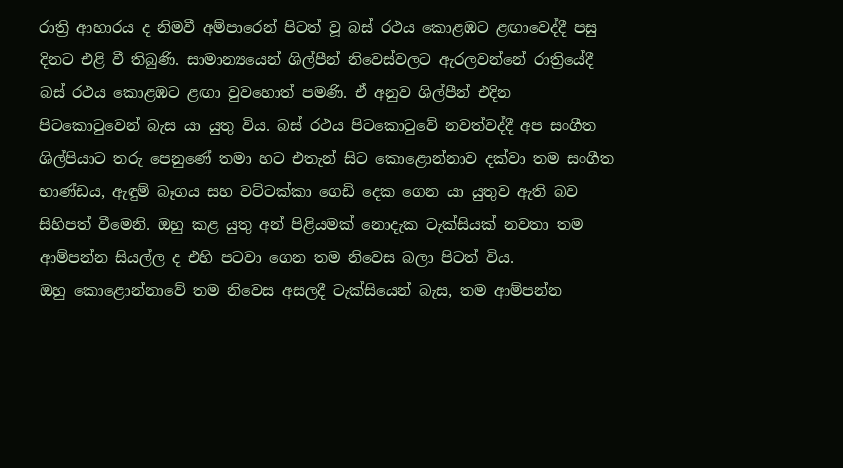රාත්‍රි ආහාරය ද නිමවී අම්පාරෙන් පිටත් වූ බස් රථය කොළඹට ළඟාවෙද්දී පසු දිනට එළි වී තිබුණි. සාමාන්‍යයෙන් ශිල්පීන් නිවෙස්වලට ඇරලවන්නේ රාත්‍රියේදී බස් රථය කොළඹට ළඟා වුවහොත් පමණි. ඒ අනුව ශිල්පීන් එදින පිටකොටුවෙන් බැස යා යුතු විය. බස් රථය පිටකොටුවේ නවත්වද්දී අප සංගීත ශිල්පියාට තරු පෙනුණේ තමා හට එතැන් සිට කොළොන්නාව දක්වා තම සංගීත භාණ්ඩය, ඇඳුම් බෑගය සහ වට්ටක්කා ගෙඩි දෙක ගෙන යා යුතුව ඇති බව සිහිපත් වීමෙනි. ඔහු කළ යුතු අන් පිළියමක් නොදැක ටැක්සියක් නවතා තම ආම්පන්න සියල්ල ද එහි පටවා ගෙන තම නිවෙස බලා පිටත් විය.
ඔහු කොළොන්නාවේ තම නිවෙස අසලදී ටැක්සියෙන් බැස, තම ආම්පන්න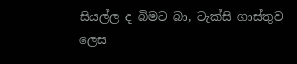සියල්ල ද බිමට බා, ටැක්සි ගාස්තුව ලෙස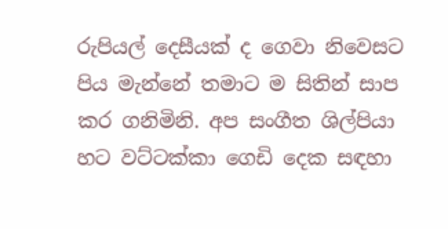රුපියල් දෙසීයක් ද ගෙවා නිවෙසට පිය මැන්නේ තමාට ම සිතින් සාප කර ගනිමිනි. අප සංගීත ශිල්පියා හට වට්ටක්කා ගෙඩි දෙක සඳහා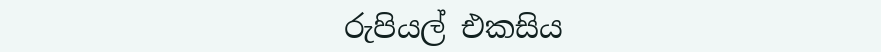රුපියල් එකසිය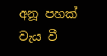අනූ පහක් වැය වී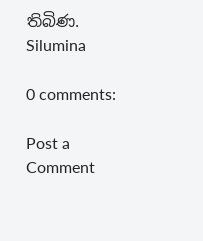තිබිණ.
Silumina

0 comments:

Post a Comment